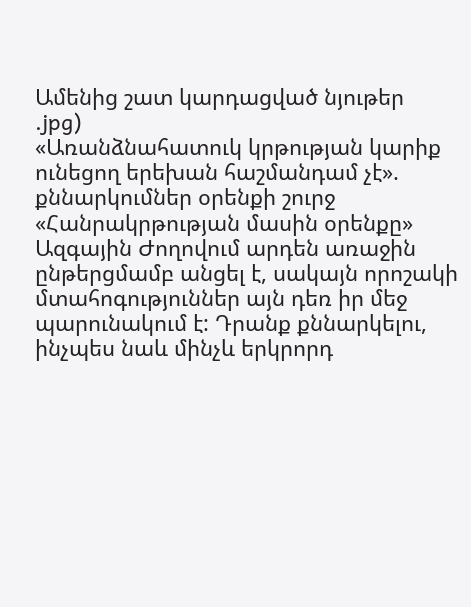Ամենից շատ կարդացված նյութեր
.jpg)
«Առանձնահատուկ կրթության կարիք ունեցող երեխան հաշմանդամ չէ». քննարկումներ օրենքի շուրջ
«Հանրակրթության մասին օրենքը» Ազգային Ժողովում արդեն առաջին ընթերցմամբ անցել է, սակայն որոշակի մտահոգություններ այն դեռ իր մեջ պարունակում է: Դրանք քննարկելու, ինչպես նաև մինչև երկրորդ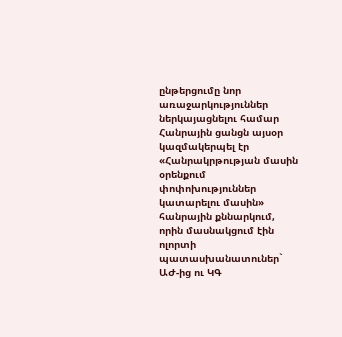ընթերցումը նոր առաջարկություններ ներկայացնելու համար Հանրային ցանցն այսօր կազմակերպել էր «Հանրակրթության մասին օրենքում փոփոխություններ կատարելու մասին» հանրային քննարկում, որին մասնակցում էին ոլորտի պատասխանատուներ` ԱԺ-ից ու ԿԳ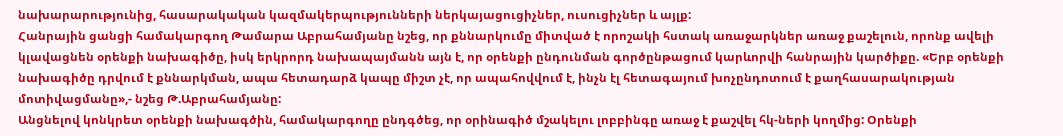նախարարությունից, հասարակական կազմակերպությունների ներկայացուցիչներ, ուսուցիչներ և այլք:
Հանրային ցանցի համակարգող Թամարա Աբրահամյանը նշեց, որ քննարկումը միտված է որոշակի հստակ առաջարկներ առաջ քաշելուն, որոնք ավելի կլավացնեն օրենքի նախագիծը, իսկ երկրորդ նախապայմանն այն է, որ օրենքի ընդունման գործընթացում կարևորվի հանրային կարծիքը. «Երբ օրենքի նախագիծը դրվում է քննարկման, ապա հետադարձ կապը միշտ չէ, որ ապահովվում է, ինչն էլ հետագայում խոչընդոտում է քաղհասարակության մոտիվացմանը»,- նշեց Թ.Աբրահամյանը:
Անցնելով կոնկրետ օրենքի նախագծին, համակարգողը ընդգծեց, որ օրինագիծ մշակելու լոբբինգը առաջ է քաշվել հկ-ների կողմից: Օրենքի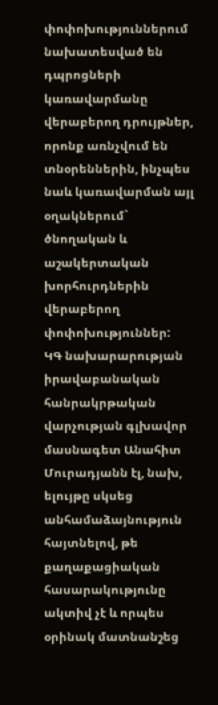փոփոխություններում նախատեսված են դպրոցների կառավարմանը վերաբերող դրույթներ, որոնք առնչվում են տնօրեններին, ինչպես նաև կառավարման այլ օղակներում` ծնողական և աշակերտական խորհուրդներին վերաբերող փոփոխություններ:
ԿԳ նախարարության իրավաբանական հանրակրթական վարչության գլխավոր մասնագետ Անահիտ Մուրադյանն էլ, նախ, ելույթը սկսեց անհամաձայնություն հայտնելով, թե քաղաքացիական հասարակությունը ակտիվ չէ և որպես օրինակ մատնանշեց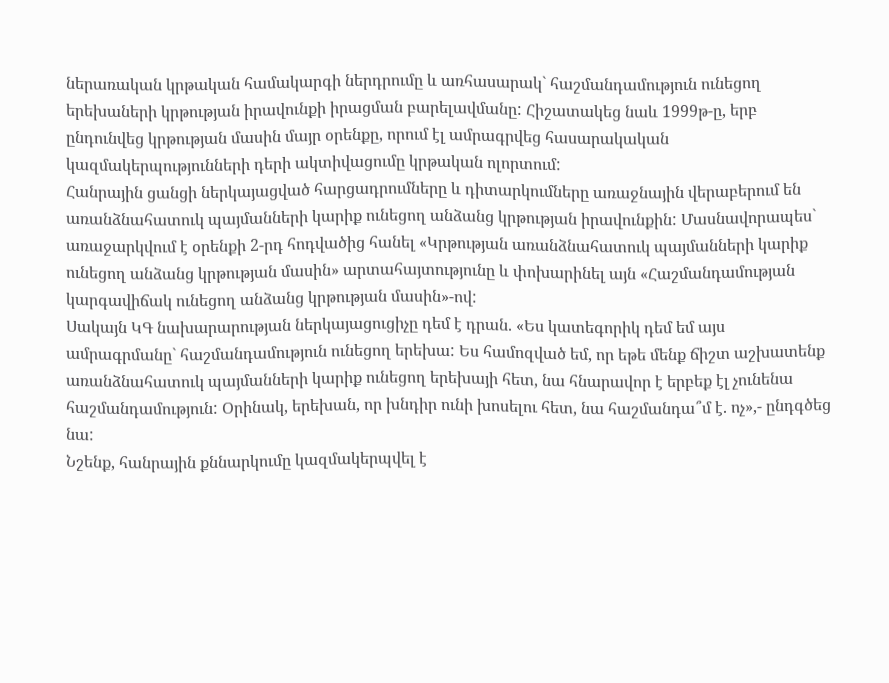ներառական կրթական համակարգի ներդրումը և առհասարակ` հաշմանդամություն ունեցող երեխաների կրթության իրավունքի իրացման բարելավմանը: Հիշատակեց նաև 1999թ-ը, երբ ընդունվեց կրթության մասին մայր օրենքը, որում էլ ամրագրվեց հասարակական կազմակերպությունների դերի ակտիվացումը կրթական ոլորտում:
Հանրային ցանցի ներկայացված հարցադրումները և դիտարկումները առաջնային վերաբերում են առանձնահատուկ պայմանների կարիք ունեցող անձանց կրթության իրավունքին: Մասնավորապես` առաջարկվում է օրենքի 2-րդ հոդվածից հանել «Կրթության առանձնահատուկ պայմանների կարիք ունեցող անձանց կրթության մասին» արտահայտությունը և փոխարինել այն «Հաշմանդամության կարգավիճակ ունեցող անձանց կրթության մասին»-ով:
Սակայն ԿԳ նախարարության ներկայացուցիչը դեմ է դրան. «Ես կատեգորիկ դեմ եմ այս ամրագրմանը` հաշմանդամություն ունեցող երեխա: Ես համոզված եմ, որ եթե մենք ճիշտ աշխատենք առանձնահատուկ պայմանների կարիք ունեցող երեխայի հետ, նա հնարավոր է երբեք էլ չունենա հաշմանդամություն: Օրինակ, երեխան, որ խնդիր ունի խոսելու հետ, նա հաշմանդա՞մ է. ոչ»,- ընդգծեց նա:
Նշենք, հանրային քննարկումը կազմակերպվել է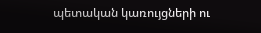պետական կառույցների ու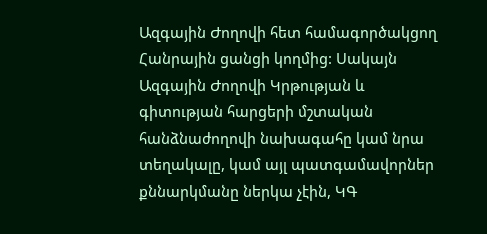Ազգային Ժողովի հետ համագործակցող Հանրային ցանցի կողմից: Սակայն Ազգային Ժողովի Կրթության և գիտության հարցերի մշտական հանձնաժողովի նախագահը կամ նրա տեղակալը, կամ այլ պատգամավորներ քննարկմանը ներկա չէին, ԿԳ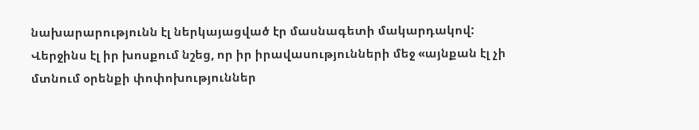նախարարությունն էլ ներկայացված էր մասնագետի մակարդակով: Վերջինս էլ իր խոսքում նշեց, որ իր իրավասությունների մեջ «այնքան էլ չի մտնում օրենքի փոփոխություններ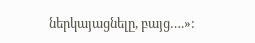ներկայացնելը, բայց….»: